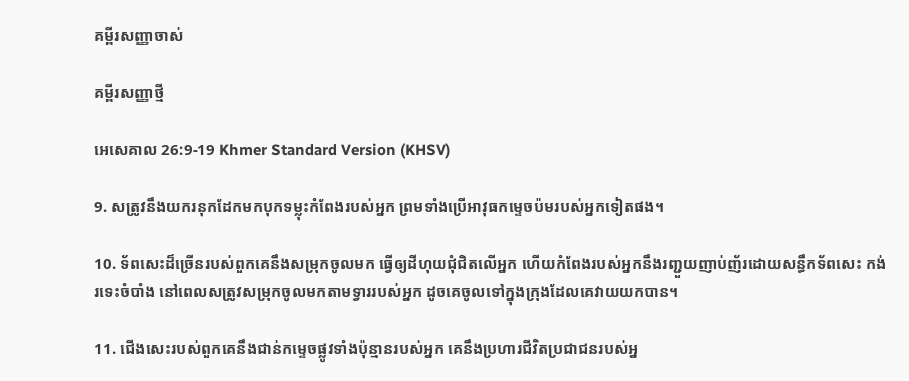គម្ពីរសញ្ញាចាស់

គម្ពីរសញ្ញាថ្មី

អេសេ‌គាល 26:9-19 Khmer Standard Version (KHSV)

9. សត្រូវនឹងយករនុកដែកមកបុកទម្លុះកំពែងរបស់អ្នក ព្រមទាំងប្រើអាវុធកម្ទេចប៉មរបស់អ្នកទៀតផង។

10. ទ័ពសេះដ៏ច្រើនរបស់ពួកគេនឹងសម្រុកចូលមក ធ្វើឲ្យដីហុយជុំជិតលើអ្នក ហើយកំពែងរបស់អ្នកនឹងរញ្ជួយញាប់‌ញ័រដោយសន្ធឹកទ័ពសេះ កង់រទេះចំបាំង នៅពេលសត្រូវសម្រុកចូលមកតាមទ្វាររបស់អ្នក ដូចគេចូលទៅក្នុងក្រុងដែលគេវាយយកបាន។

11. ជើងសេះរបស់ពួកគេនឹងជាន់កម្ទេចផ្លូវទាំងប៉ុន្មានរបស់អ្នក គេនឹងប្រហារជីវិតប្រជា‌ជនរបស់អ្ន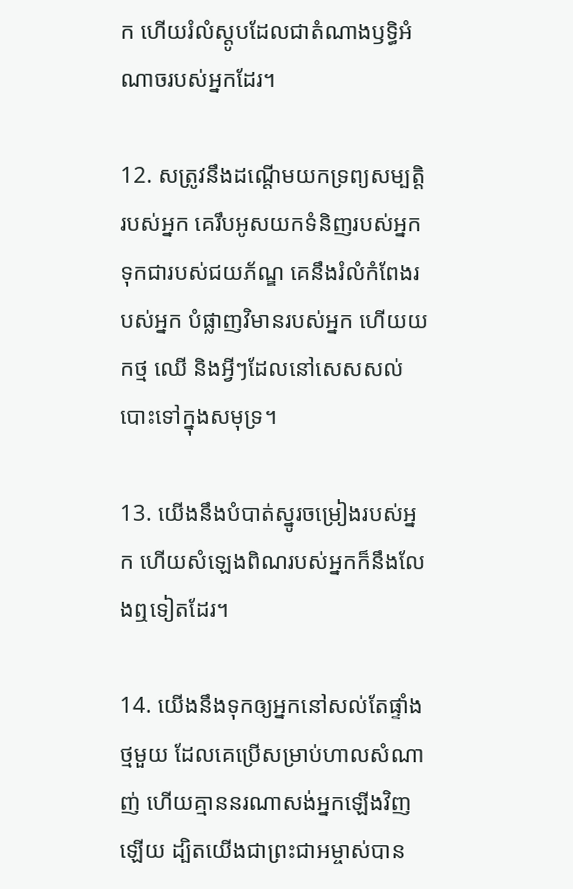ក ហើយរំលំស្តូបដែលជាតំណាងឫទ្ធិអំណាចរបស់អ្នកដែរ។

12. សត្រូវនឹងដណ្ដើមយកទ្រព្យសម្បត្តិរបស់អ្នក គេរឹបអូសយកទំនិញរបស់អ្នក ទុកជារបស់ជយ‌ភ័ណ្ឌ គេនឹងរំលំកំពែងរបស់អ្នក បំផ្លាញវិមានរបស់អ្នក ហើយយកថ្ម ឈើ និងអ្វីៗដែលនៅសេស‌សល់បោះទៅក្នុងសមុទ្រ។

13. យើងនឹងបំបាត់ស្នូរចម្រៀងរបស់អ្នក ហើយសំឡេងពិណរបស់អ្នកក៏នឹងលែងឮទៀតដែរ។

14. យើងនឹងទុកឲ្យអ្នកនៅសល់តែផ្ទាំងថ្មមួយ ដែលគេប្រើសម្រាប់ហាលសំណាញ់ ហើយគ្មាននរណាសង់អ្នកឡើងវិញឡើយ ដ្បិតយើងជាព្រះ‌ជា‌អម្ចាស់បាន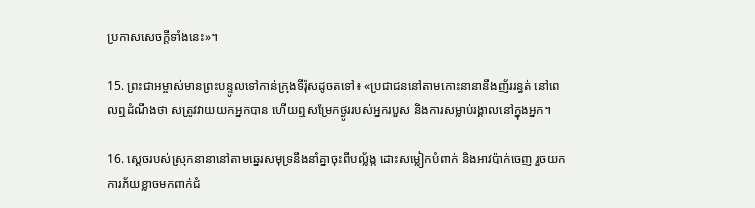ប្រកាសសេចក្ដីទាំងនេះ»។

15. ព្រះ‌ជា‌អម្ចាស់មានព្រះ‌បន្ទូលទៅកាន់ក្រុងទីរ៉ុសដូចតទៅ៖ «ប្រជា‌ជននៅតាមកោះនានានឹងញ័ររន្ធត់ នៅពេលឮដំណឹងថា សត្រូវវាយយកអ្នកបាន ហើយឮសម្រែកថ្ងូររបស់អ្នករបួស និងការសម្លាប់រង្គាលនៅក្នុងអ្នក។

16. ស្ដេចរបស់ស្រុកនានានៅតាមឆ្នេរសមុទ្រនឹងនាំគ្នាចុះពីបល្ល័ង្ក ដោះសម្លៀក‌បំពាក់ និងអាវប៉ាក់ចេញ រួចយកការភ័យខ្លាចមកពាក់ជំ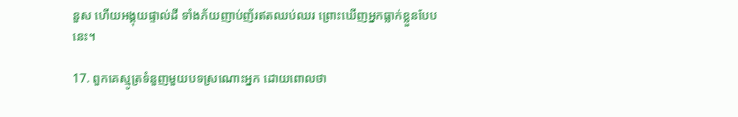នួស ហើយអង្គុយផ្ទាល់ដី ទាំងភ័យញាប់‌ញ័រឥតឈប់‌ឈរ ព្រោះឃើញអ្នកធ្លាក់ខ្លួនបែបនេះ។

17. ពួកគេស្មូត្រទំនួញមួយបទស្រណោះអ្នក ដោយពោលថា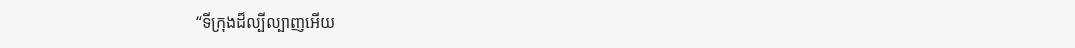“ទីក្រុងដ៏ល្បី‌ល្បាញអើយ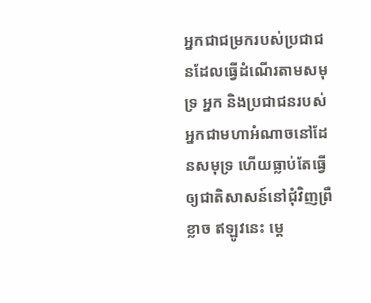អ្នកជាជម្រករបស់ប្រជា‌ជនដែលធ្វើដំណើរតាមសមុទ្រ អ្នក និងប្រជា‌ជនរបស់អ្នកជាមហាអំណាចនៅដែនសមុទ្រ ហើយធ្លាប់តែធ្វើឲ្យជាតិសាសន៍នៅជុំ‌វិញព្រឺខ្លាច ឥឡូវនេះ ម្ដេ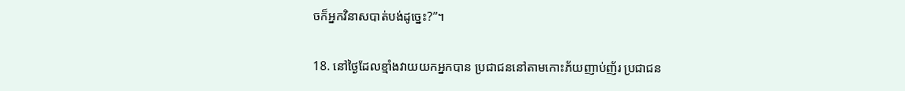ចក៏អ្នកវិនាសបាត់បង់ដូច្នេះ?”។

18. នៅថ្ងៃដែលខ្មាំងវាយយកអ្នកបាន ប្រជា‌ជននៅតាមកោះភ័យញាប់‌ញ័រ ប្រជា‌ជន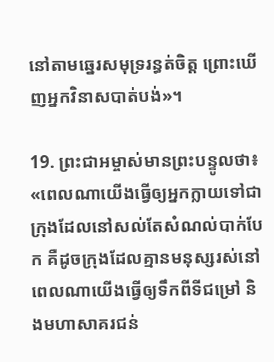នៅតាមឆ្នេរសមុទ្ររន្ធត់ចិត្ត ព្រោះឃើញអ្នកវិនាសបាត់បង់»។

19. ព្រះ‌ជា‌អម្ចាស់មានព្រះ‌បន្ទូលថា៖ «ពេលណាយើងធ្វើឲ្យអ្នកក្លាយទៅជាក្រុងដែលនៅសល់តែសំណល់បាក់បែក គឺដូចក្រុងដែលគ្មានមនុស្សរស់នៅ ពេលណាយើងធ្វើឲ្យទឹកពីទីជម្រៅ និងមហាសាគរជន់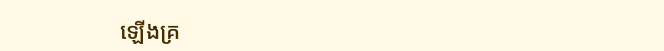ឡើងគ្រ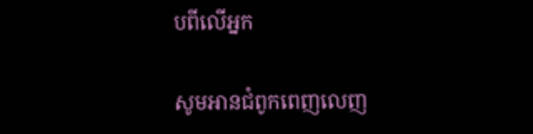បពីលើអ្នក

សូមអានជំពូកពេញលេញ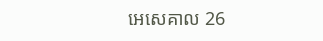អេសេ‌គាល 26